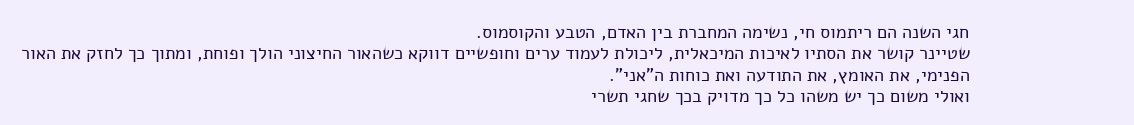חגי השנה הם ריתמוס חי, נשימה המחברת בין האדם, הטבע והקוסמוס.
שטיינר קושר את הסתיו לאיכות המיכאלית, ליכולת לעמוד ערים וחופשיים דווקא כשהאור החיצוני הולך ופוחת, ומתוך כך לחזק את האור הפנימי, את האומץ, את התודעה ואת כוחות ה"אני".
ואולי משום כך יש משהו כל כך מדויק בכך שחגי תשרי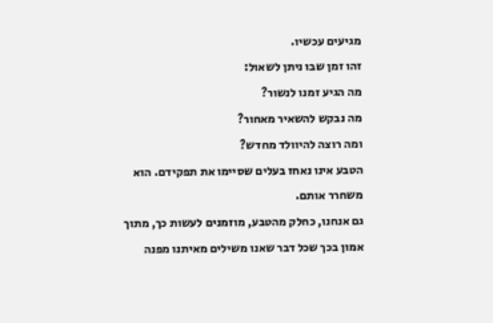מגיעים עכשיו.
זהו זמן שבו ניתן לשאול:
מה הגיע זמנו לנשור?
מה נבקש להשאיר מאחור?
ומה רוצה להיוולד מחדש?
הטבע אינו נאחז בעלים שסיימו את תפקידם. הוא משחרר אותם.
גם אנחנו, כחלק מהטבע, מוזמנים לעשות כך, מתוך אמון בכך שכל דבר שאנו משילים מאיתנו מפנה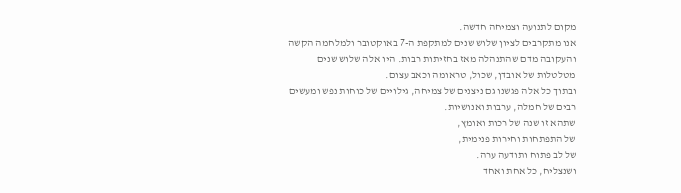מקום לתנועה וצמיחה חדשה.
אנו מתקרבים לציון שלוש שנים למתקפת ה-7 באוקטובר ולמלחמה הקשה והעקובה מדם שהתנהלה מאז בחזיתות רבות. היו אלה שלוש שנים מטלטלות של אובדן, שכול, טראומה וכאב עצום.
ובתוך כל אלה פגשנו גם ניצנים של צמיחה, גילויים של כוחות נפש ומעשים רבים של חמלה, ערבות ואנושיות.
שתהא זו שנה של רכות ואומץ,
של התפתחות וחירות פנימית,
של לב פתוח ותודעה ערה.
ושנצליח, כל אחת ואחד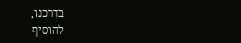בדרכנו,
להוסיף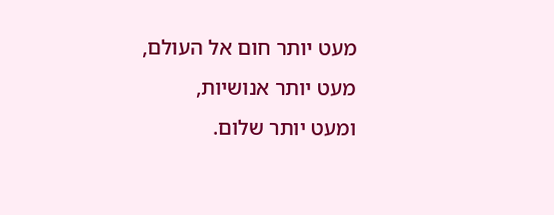מעט יותר חום אל העולם,
מעט יותר אנושיות,
ומעט יותר שלום.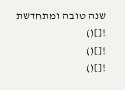שנה טובה ומתחדשת ![]()
![]()
![]()